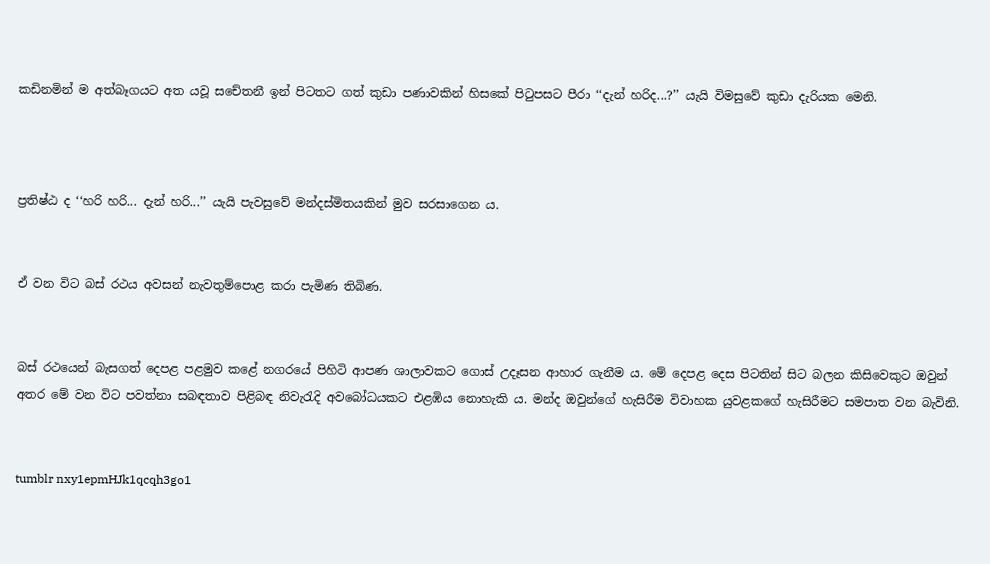කඩිනමින් ම අත්බෑගයට අත යවූ සචේතනී ඉන් පිටතට ගත් කුඩා පණාවකින් හිසකේ පිටුපසට පීරා ‘‘දැන් හරිද...?’’ යැයි විමසුවේ කුඩා දැරියක මෙනි.



ප්‍රතිෂ්ඨ ද ‘‘හරි හරි... දැන් හරි...’’ යැයි පැවසුවේ මන්දස්මිතයකින් මුව සරසාගෙන ය.


ඒ වන විට බස් රථය අවසන් නැවතුම්පොළ කරා පැමිණ තිබිණ.


බස් රථයෙන් බැසගත් දෙපළ පළමුව කළේ නගරයේ පිහිටි ආපණ ශාලාවකට ගොස් උදෑසන ආහාර ගැනීම ය. මේ දෙපළ දෙස පිටතින් සිට බලන කිසිවෙකුට ඔවුන් අතර මේ වන විට පවත්නා සබඳතාව පිළිබඳ නිවැරැදි අවබෝධයකට එළඹිය නොහැකි ය. මන්ද ඔවුන්ගේ හැසිරීම විවාහක යුවළකගේ හැසිරීමට සමපාත වන බැවිනි.


tumblr nxy1epmHJk1qcqh3go1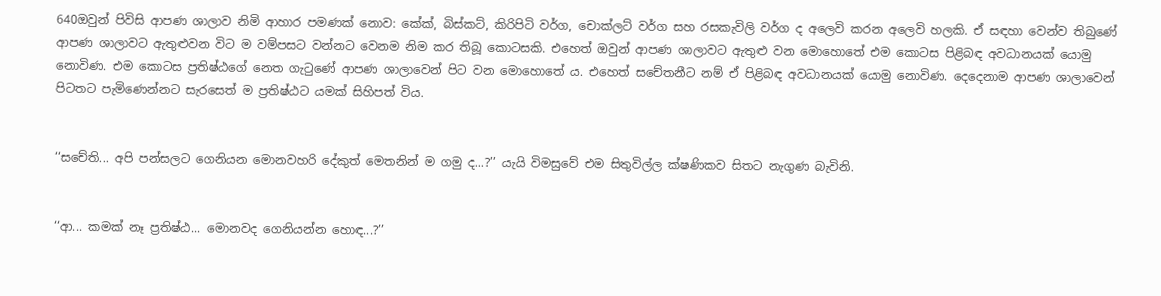640ඔවුන් පිවිසි ආපණ ශාලාව නිමි ආහාර පමණක් නොව: කේක්, බිස්කට්, කිරිපිටි වර්ග, චොක්ලට් වර්ග සහ රසකැවිලි වර්ග ද අලෙවි කරන අලෙවි හලකි. ඒ සඳහා වෙන්ව තිබුණේ ආපණ ශාලාවට ඇතුළුවන විට ම වම්පසට වන්නට වෙනම නිම කර තිබූ කොටසකි. එහෙත් ඔවුන් ආපණ ශාලාවට ඇතුළු වන මොහොතේ එම කොටස පිළිබඳ අවධානයක් යොමු නොවිණ. එම කොටස ප්‍රතිෂ්ඨගේ නෙත ගැටුණේ ආපණ ශාලාවෙන් පිට වන මොහොතේ ය. එහෙත් සචේතනීට නම් ඒ පිළිබඳ අවධානයක් යොමු නොවිණ. දෙදෙනාම ආපණ ශාලාවෙන් පිටතට පැමිණෙන්නට සැරසෙත් ම ප්‍රතිෂ්ඨට යමක් සිහිපත් විය.


‘‘සචේති... අපි පන්සලට ගෙනියන මොනවහරි දේකුත් මෙතනින් ම ගමු ද...?’’ යැයි විමසුවේ එම සිතුවිල්ල ක්ෂණිකව සිතට නැගුණ බැවිනි.


‘‘ආ... කමක් නෑ ප්‍රතිෂ්ඨ... මොනවද ගෙනියන්න හොඳ...?’’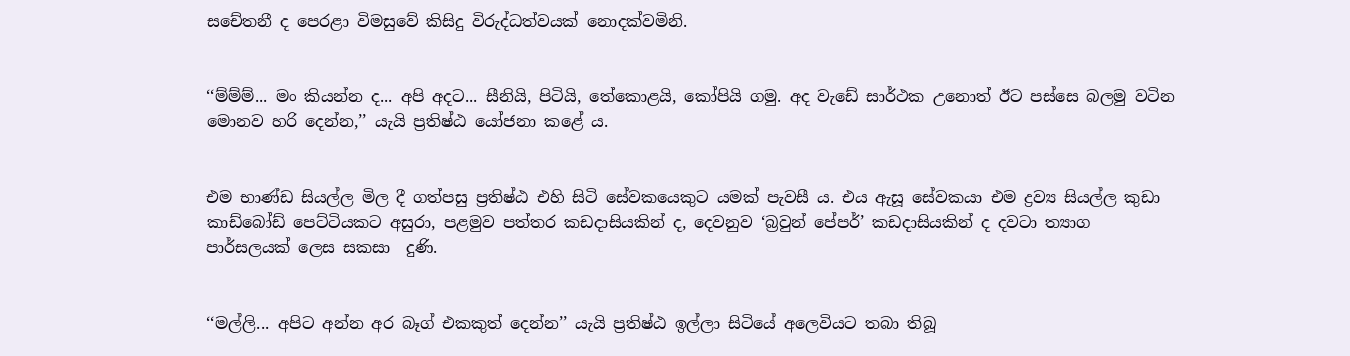සචේතනී ද පෙරළා විමසුවේ කිසිදු විරුද්ධත්වයක් නොදක්වමිනි.


‘‘ම්ම්ම්... මං කියන්න ද... අපි අදට... සීනියි, පිටියි, තේකොළයි, කෝපියි ගමු. අද වැඩේ සාර්ථක උනොත් ඊට පස්සෙ බලමු වටින මොනව හරි දෙන්න,’’ යැයි ප්‍රතිෂ්ඨ යෝජනා කළේ ය.


එම භාණ්ඩ සියල්ල මිල දී ගත්පසු ප්‍රතිෂ්ඨ එහි සිටි සේවකයෙකුට යමක් පැවසී ය. එය ඇසූ සේවකයා එම ද්‍රව්‍ය සියල්ල කුඩා කාඩ්බෝඩ් පෙට්ටියකට අසුරා, පළමුව පත්තර කඩදාසියකින් ද, දෙවනුව ‘බ්‍රවුන් පේපර්’ කඩදාසියකින් ද දවටා ත්‍යාග පාර්සලයක් ලෙස සකසා  දුණි.


‘‘මල්ලි... අපිට අන්න අර බෑග් එකකුත් දෙන්න’’ යැයි ප්‍රතිෂ්ඨ ඉල්ලා සිටියේ අලෙවියට තබා තිබූ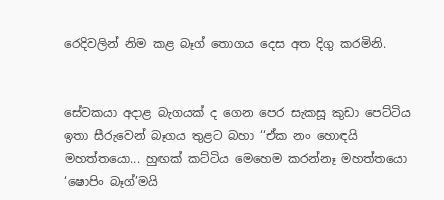රෙදිවලින් නිම කළ බෑග් තොගය දෙස අත දිගු කරමිනි.


සේවකයා අදාළ බැගයක් ද ගෙන පෙර සැකසූ කුඩා පෙට්ටිය ඉතා සීරුවෙන් බෑගය තුළට බහා ‘‘ඒක නං හොඳයි මහත්තයො... හුඟක් කට්ටිය මෙහෙම කරන්නෑ මහත්තයො ‘ෂොපිං බෑග්’මයි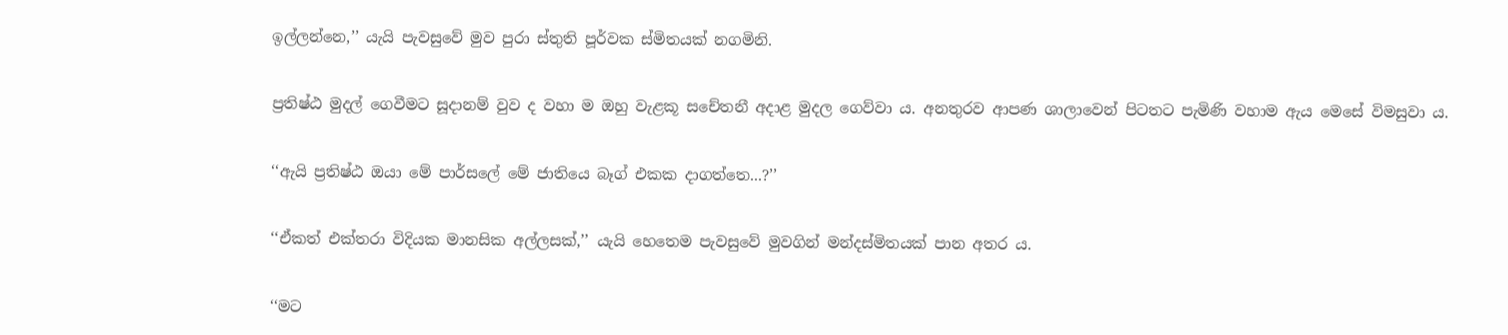ඉල්ලන්නෙ,’’ යැයි පැවසුවේ මුව පුරා ස්තුති පූර්වක ස්මිතයක් නගමිනි.


ප්‍රතිෂ්ඨ මුදල් ගෙවීමට සූදානම් වුව ද වහා ම ඔහු වැළකූ සචේතනී අදාළ මුදල ගෙව්වා ය. අනතුරව ආපණ ශාලාවෙන් පිටතට පැමිණි වහාම ඇය මෙසේ විමසුවා ය.


‘‘ඇයි ප්‍රතිෂ්ඨ ඔයා මේ පාර්සලේ මේ ජාතියෙ බෑග් එකක දාගත්තෙ...?’’


‘‘ඒකත් එක්තරා විදියක මානසික අල්ලසක්,’’ යැයි හෙතෙම පැවසුවේ මුවගින් මන්දස්මිතයක් පාන අතර ය.


‘‘මට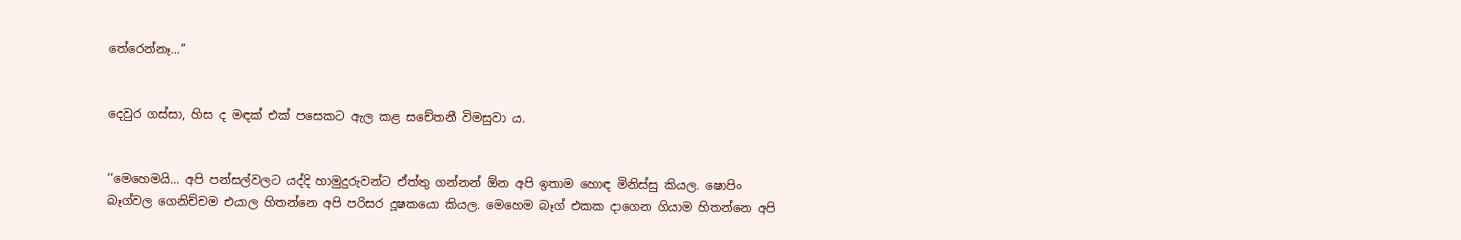තේරෙන්නෑ...’’


දෙවුර ගස්සා, හිස ද මඳක් එක් පසෙකට ඇල කළ සචේතනී විමසුවා ය.


‘‘මෙහෙමයි... අපි පන්සල්වලට යද්දි හාමුදුරුවන්ට ඒත්තු ගන්නන් ඕන අපි ඉතාම හොඳ මිනිස්සු කියල. ෂොපිං බෑග්වල ගෙනිච්චම එයාල හිතන්නෙ අපි පරිසර දූෂකයො කියල. මෙහෙම බෑග් එකක දාගෙන ගියාම හිතන්නෙ අපි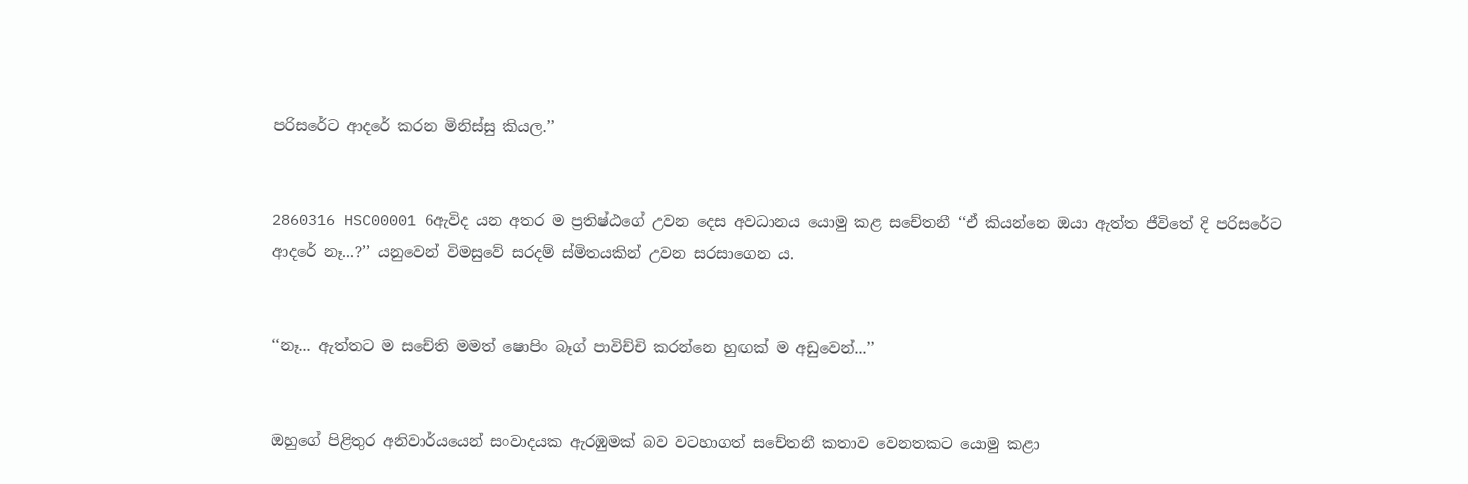පරිසරේට ආදරේ කරන මිනිස්සු කියල.’’


2860316 HSC00001 6ඇවිද යන අතර ම ප්‍රතිෂ්ඨගේ උවන දෙස අවධානය යොමු කළ සචේතනී ‘‘ඒ කියන්නෙ ඔයා ඇත්ත ජීවිතේ දි පරිසරේට ආදරේ නෑ...?’’ යනුවෙන් විමසුවේ සරදම් ස්මිතයකින් උවන සරසාගෙන ය.


‘‘නෑ... ඇත්තට ම සචේති මමත් ෂොපිං බෑග් පාවිච්චි කරන්නෙ හුඟක් ම අඩුවෙන්...’’


ඔහුගේ පිළිතුර අනිවාර්යයෙන් සංවාදයක ඇරඹුමක් බව වටහාගත් සචේතනී කතාව වෙනතකට යොමු කළා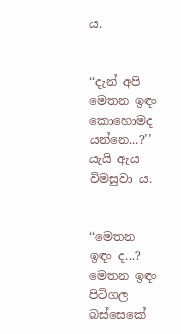ය.


‘‘දැන් අපි මෙතන ඉඳං කොහොමද යන්නෙ...?’’ යැයි ඇය විමසුවා ය.


‘‘මෙතන ඉඳං ද...? මෙතන ඉඳං පිටිගල බස්සෙකේ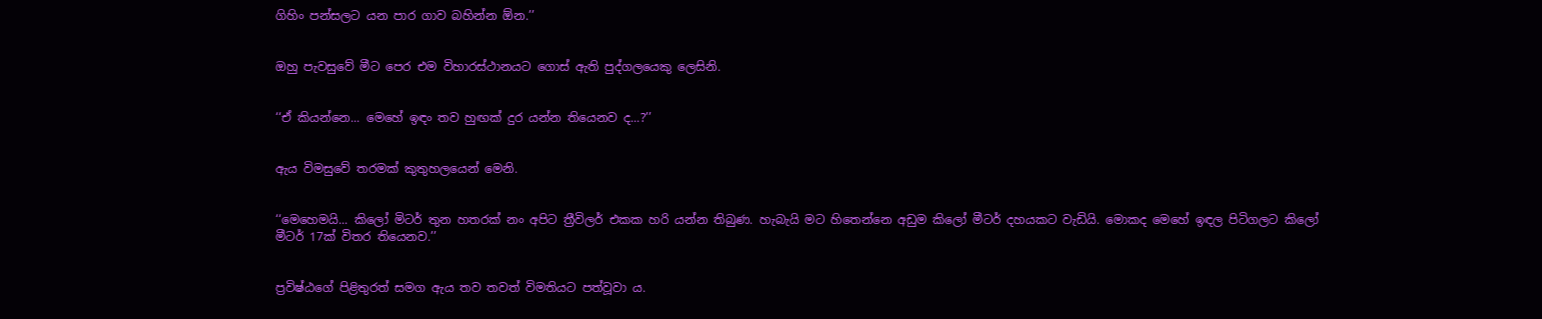ගිහිං පන්සලට යන පාර ගාව බහින්න ඕන.’’


ඔහු පැවසුවේ මීට පෙර එම විහාරස්ථානයට ගොස් ඇති පුද්ගලයෙකු ලෙසිනි.


‘‘ඒ කියන්නෙ... මෙහේ ඉඳං තව හුඟක් දුර යන්න තියෙනව ද...?’’


ඇය විමසුවේ තරමක් කුතුහලයෙන් මෙනි.


‘‘මෙහෙමයි... කිලෝ මිටර් තුන හතරක් නං අපිට ත්‍රීවිලර් එකක හරි යන්න තිබුණ. හැබැයි මට හිතෙන්නෙ අඩුම කිලෝ මීටර් දහයකට වැඩියි. මොකද මෙහේ ඉඳල පිටිගලට කිලෝ මීටර් 17ක් විතර තියෙනව.’’


ප්‍රවිෂ්ඨගේ පිළිතුරත් සමග ඇය තව තවත් විමතියට පත්වූවා ය.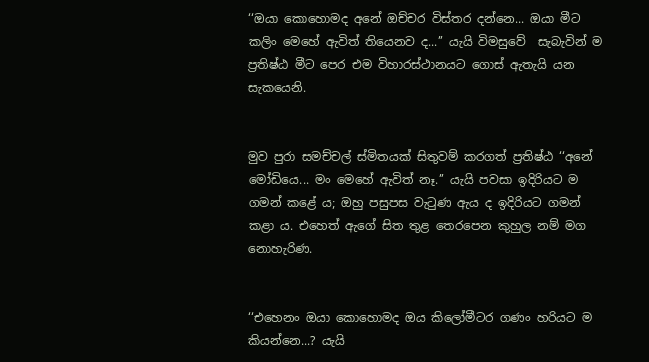‘‘ඔයා කොහොමද අනේ ඔච්චර විස්තර දන්නෙ... ඔයා මීට කලිං මෙහේ ඇවිත් තියෙනව ද...’’ යැයි විමසුවේ  සැබැවින් ම ප්‍රතිෂ්ඨ මීට පෙර එම විහාරස්ථානයට ගොස් ඇතැයි යන සැකයෙනි.


මුව පුරා සමච්චල් ස්මිතයක් සිතුවම් කරගත් ප්‍රතිෂ්ඨ ‘‘අනේ මෝඩියෙ... මං මෙහේ ඇවිත් නෑ.’’ යැයි පවසා ඉදිරියට ම ගමන් කළේ ය; ඔහු පසුපස වැටුණ ඇය ද ඉදිරියට ගමන් කළා ය. එහෙත් ඇගේ සිත තුළ තෙරපෙන කුහුල නම් මග නොහැරිණ.


‘‘එහෙනං ඔයා කොහොමද ඔය කිලෝමීටර ගණං හරියට ම කියන්නෙ...? යැයි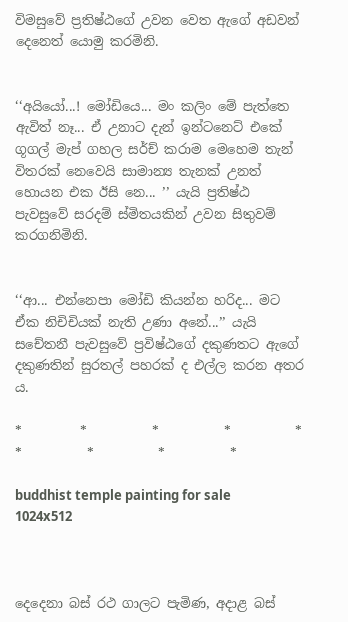විමසුවේ ප්‍රතිෂ්ඨගේ උවන වෙත ඇගේ අඩවන් දෙනෙත් යොමු කරමිනි.


‘‘අයියෝ...! මෝඩියෙ... මං කලිං මේ පැත්තෙ ඇවිත් නෑ... ඒ උනාට දැන් ඉන්ටනෙට් එකේ ගූගල් මැප් ගහල සර්ච් කරාම මෙහෙම තැන් විතරක් නෙවෙයි සාමාන්‍ය තැනක් උනත් හොයන එක ඊසි නෙ... ’’ යැයි ප්‍රතිෂ්ඨ පැවසුවේ සරදම් ස්මිතයකින් උවන සිතුවම් කරගනිමිනි.


‘‘ආ... එන්නෙපා මෝඩි කියන්න හරිද... මට ඒක නිචිචියක් නැති උණා අනේ...’’ යැයි සචේතනී පැවසුවේ ප්‍රවිෂ්ඨගේ දකුණතට ඇගේ දකුණතින් සුරතල් පහරක් ද එල්ල කරන අතර ය.

*         *          *          *          *          *          *          *          *

buddhist temple painting for sale 1024x512



දෙදෙනා බස් රථ ගාලට පැමිණ, අදාළ බස්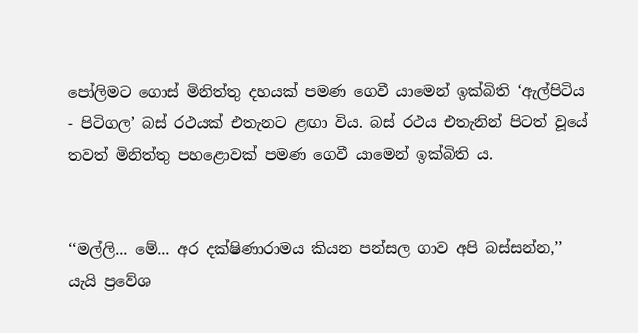පෝලිමට ගොස් මිනිත්තු දහයක් පමණ ගෙවී යාමෙන් ඉක්බිති ‘ඇල්පිටිය - පිටිගල’ බස් රථයක් එතැනට ළඟා විය. බස් රථය එතැනින් පිටත් වූයේ තවත් මිනිත්තු පහළොවක් පමණ ගෙවී යාමෙන් ඉක්බිති ය.


‘‘මල්ලි... මේ... අර දක්ෂිණාරාමය කියන පන්සල ගාව අපි බස්සන්න,’’ යැයි ප්‍රවේශ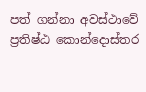පත් ගන්නා අවස්ථාවේ ප්‍රතිෂ්ඨ කොන්දොස්තර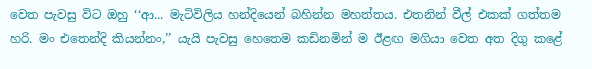වෙත පැවසු විට ඔහු ‘‘ආ... මැටිවිලිය හන්දියෙන් බහින්න මහත්තය. එතනින් වීල් එකක් ගත්තම හරි. මං එතෙන්දි කියන්නං,’’ යැයි පැවසු හෙතෙම කඩිනමින් ම ඊළඟ මගියා වෙත අත දිගු කළේ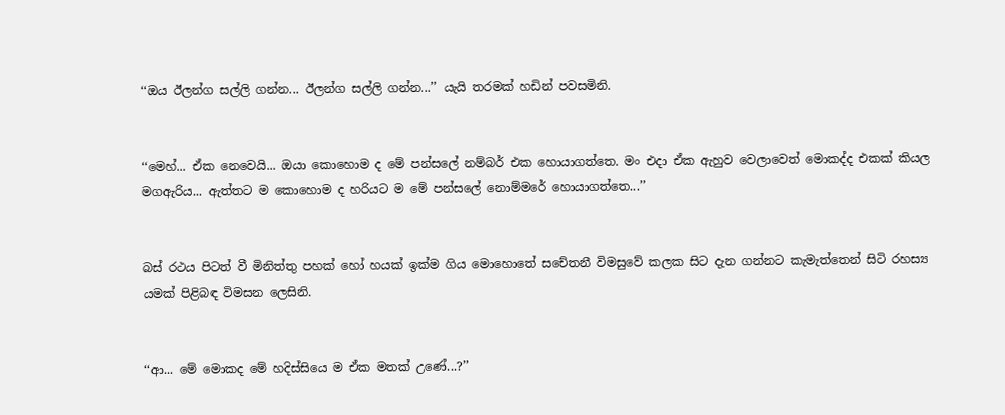‘‘ඔය ඊලන්ග සල්ලි ගන්න... ඊලන්ග සල්ලි ගන්න...’’ යැයි තරමක් හඩින් පවසමිනි.


‘‘මෙහ්... ඒක නෙවෙයි... ඔයා කොහොම ද මේ පන්සලේ නම්බර් එක හොයාගත්තෙ. මං එදා ඒක ඇහුව වෙලාවෙත් මොකද්ද එකක් කියල මගඇරිය... ඇත්තට ම කොහොම ද හරියට ම මේ පන්සලේ නොම්මරේ හොයාගත්තෙ...’’


බස් රථය පිටත් වී මිනිත්තු පහක් හෝ හයක් ඉක්ම ගිය මොහොතේ සචේතනී විමසුවේ කලක සිට දැන ගන්නට කැමැත්තෙන් සිටි රහස්‍ය යමක් පිළිබඳ විමසන ලෙසිනි.


‘‘ආ... මේ මොකද මේ හදිස්සියෙ ම ඒක මතක් උණේ...?’’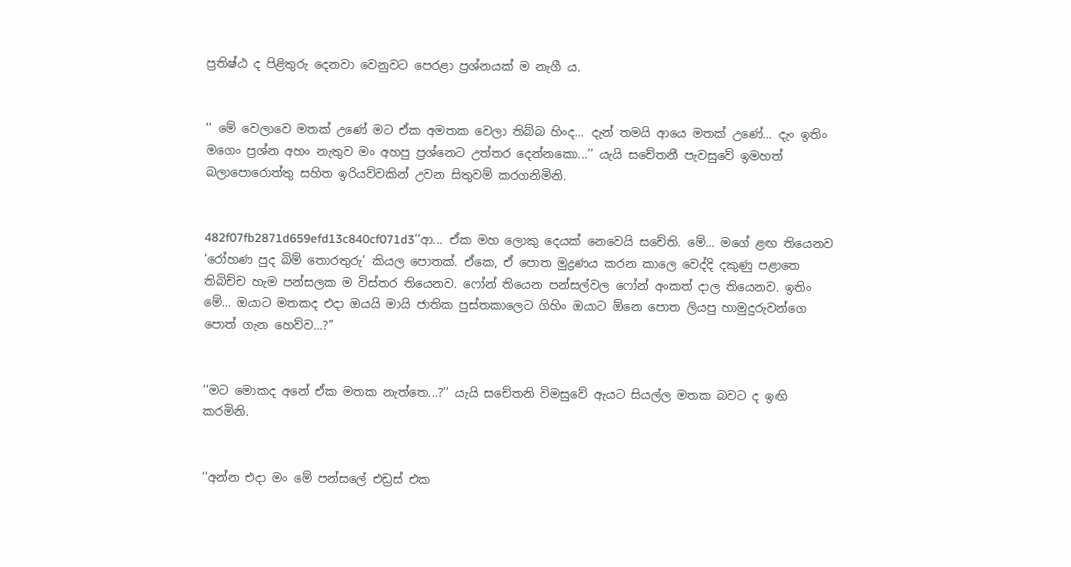ප්‍රතිෂ්ඨ ද පිළිතුරු දෙනවා වෙනුවට පෙරළා ප්‍රශ්නයක් ම නැගී ය.


‘‘ මේ වෙලාවෙ මතක් උණේ මට ඒක අමතක වෙලා තිබ්බ හිංද... දැන් තමයි ආයෙ මතක් උණේ... දැං ඉතිං මගෙං ප්‍රශ්න අහං නැතුව මං අහපු ප්‍රශ්නෙට උත්තර දෙන්නකො...’’ යැයි සචේතනී පැවසුවේ ඉමහත් බලාපොරොත්තු සහිත ඉරියව්වකින් උවන සිතුවම් කරගනිමිනි.


482f07fb2871d659efd13c840cf071d3‘‘ආ... ඒක මහ ලොකු දෙයක් නෙවෙයි සචේති. මේ... මගේ ළඟ තියෙනව ‘රෝහණ පුද බිම් තොරතුරු’ කියල පොතක්. ඒකෙ, ඒ පොත මුද්‍රණය කරන කාලෙ වෙද්දි දකුණු පළාතෙ තිබිච්ච හැම පන්සලක ම විස්තර තියෙනව. ෆෝන් තියෙන පන්සල්වල ෆෝන් අංකත් දාල තියෙනව. ඉතිං මේ... ඔයාට මතකද එදා ඔයයි මායි ජාතික පුස්තකාලෙට ගිහිං ඔයාට ඕනෙ පොත ලියපු හාමුදුරුවන්ගෙ පොත් ගැන හෙව්ව...?’’


‘‘මට මොකද අනේ ඒක මතක නැත්තෙ...?’’ යැයි සචේතනි විමසුවේ ඇයට සියල්ල මතක බවට ද ඉඟි කරමිනි.


‘‘අන්න එදා මං මේ පන්සලේ එඩ්‍රස් එක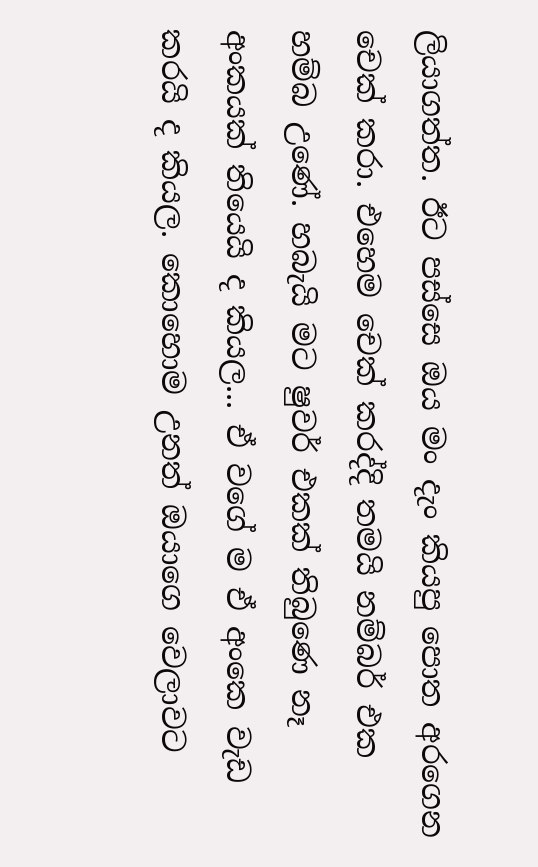ලියාගත්ත. ඊට පස්සෙ ඔය මං දැං කියපු පොත අරගෙන චෙක් කරා. එහෙම චෙක් කරද්දි තමයි නම්බර් එක හම්බ උණේ. හබැයි මට ෂුවර් එකක් තිබුණෙ නෑ අංකයක් තියෙයි ද කියල... ඒ වගේ ම ඒ අංකෙ වැඩ කරයි ද කියල. කොහොම උනත් ඔයාගෙ වෙලාවට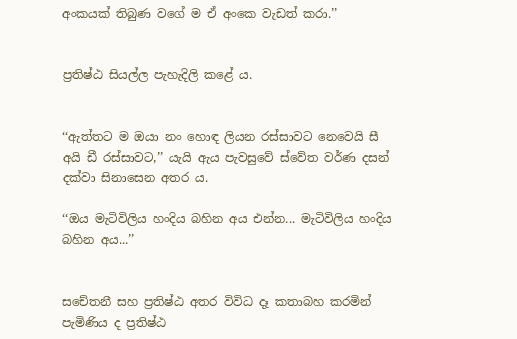අංකයක් තිබුණ වගේ ම ඒ අංකෙ වැඩත් කරා.’’


ප්‍රතිෂ්ඨ සියල්ල පැහැදිලි කළේ ය.


‘‘ඇත්තට ම ඔයා නං හොඳ ලියන රස්සාවට නෙවෙයි සී අයි ඩී රස්සාවට,’’ යැයි ඇය පැවසුවේ ස්වේත වර්ණ දසන් දක්වා සිනාසෙන අතර ය.

‘‘ඔය මැටිවිලිය හංදිය බහින අය එන්න... මැටිවිලිය හංදිය බහින අය...’’


සචේතනී සහ ප්‍රතිෂ්ඨ අතර විවිධ දෑ කතාබහ කරමින් පැමිණිය ද ප්‍රතිෂ්ඨ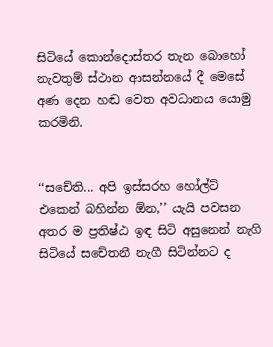සිටියේ කොන්දොස්තර තැන බොහෝ නැවතුම් ස්ථාන ආසන්නයේ දී මෙසේ අණ දෙන හඬ වෙත අවධානය යොමු කරමිනි.


‘‘සචේති... අපි ඉස්සරහ හෝල්ට් එකෙන් බහින්න ඕන,’’ යැයි පවසන අතර ම ප්‍රතිෂ්ඨ ඉඳ සිටි අසුනෙන් නැගි සිටියේ සචේතනී නැගී සිටින්නට ද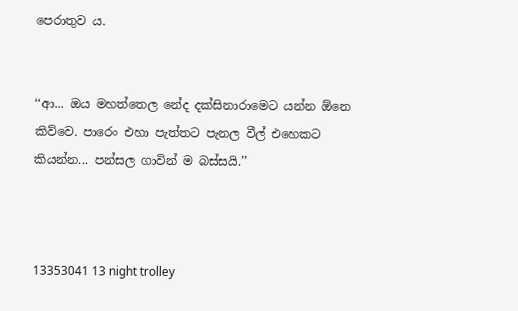පෙරාතුව ය.


‘‘ආ... ඔය මහත්තෙල නේද දක්සිනාරාමෙට යන්න ඕනෙ කිව්වෙ. පාරෙං එහා පැත්තට පැනල වීල් එහෙකට කියන්න... පන්සල ගාවින් ම බස්සයි.’’



13353041 13 night trolley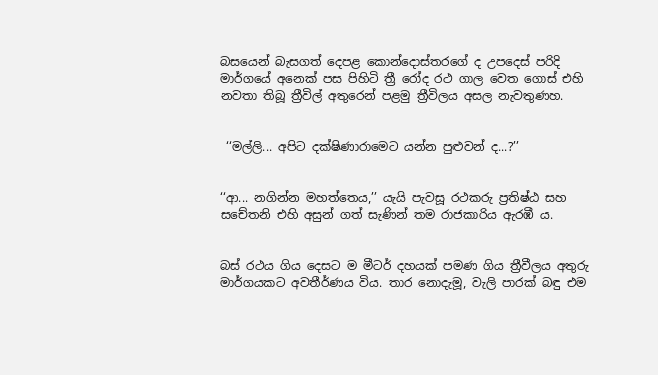බසයෙන් බැසගත් දෙපළ කොන්දොස්තරගේ ද උපදෙස් පරිදි මාර්ගයේ අනෙක් පස පිහිටි ත්‍රී රෝද රථ ගාල වෙත ගොස් එහි නවතා තිබූ ත්‍රීවිල් අතුරෙන් පළමු ත්‍රීවිලය අසල නැවතුණහ.


 ‘‘මල්ලි... අපිට දක්ෂිණාරාමෙට යන්න පුළුවන් ද...?’’


‘‘ආ... නගින්න මහත්තෙය,’’ යැයි පැවසූ රථකරු ප්‍රතිෂ්ඨ සහ සචේතනි එහි අසුන් ගත් සැණින් තම රාජකාරිය ඇරඹී ය.


බස් රථය ගිය දෙසට ම මීටර් දහයක් පමණ ගිය ත්‍රීවීලය අතුරු මාර්ගයකට අවතීර්ණය විය. තාර නොදැමූ, වැලි පාරක් බඳු එම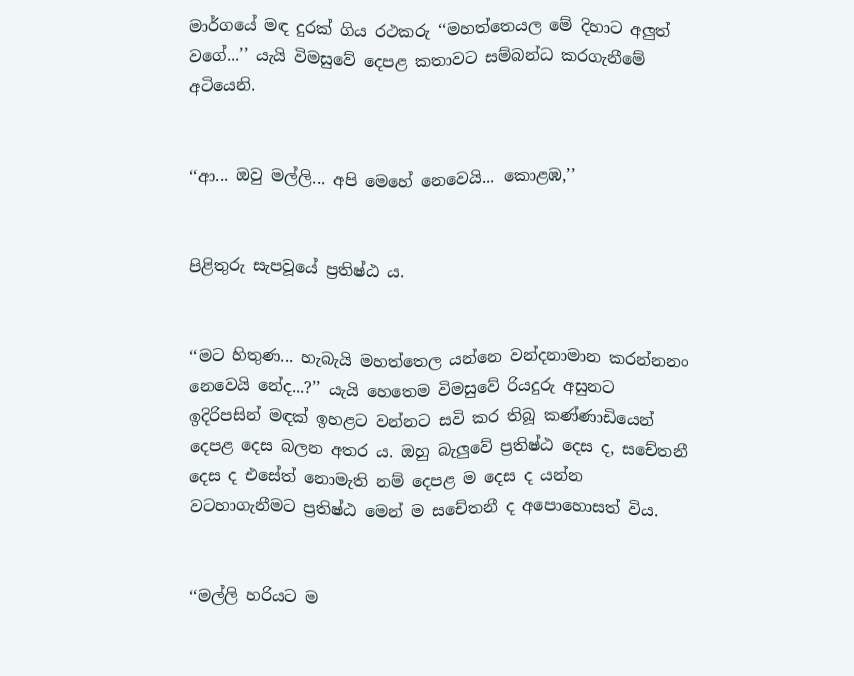මාර්ගයේ මඳ දුරක් ගිය රථකරු ‘‘මහත්තෙයල මේ දිහාට අලුත් වගේ...’’ යැයි විමසුවේ දෙපළ කතාවට සම්බන්ධ කරගැනීමේ අටියෙනි.


‘‘ආ... ඔවු මල්ලි... අපි මෙහේ නෙවෙයි... කොළඹ,’’


පිළිතුරු සැපවූයේ ප්‍රතිෂ්ඨ ය.


‘‘මට හිතුණ... හැබැයි මහත්තෙල යන්නෙ වන්දනාමාන කරන්නනං නෙවෙයි නේද...?’’ යැයි හෙතෙම විමසුවේ රියදුරු අසුනට ඉදිරිපසින් මඳක් ඉහළට වන්නට සවි කර තිබූ කණ්ණාඩියෙන් දෙපළ දෙස බලන අතර ය. ඔහු බැලුවේ ප්‍රතිෂ්ඨ දෙස ද, සචේතනී දෙස ද එසේත් නොමැති නම් දෙපළ ම දෙස ද යන්න වටහාගැනීමට ප්‍රතිෂ්ඨ මෙන් ම සචේතනී ද අපොහොසත් විය.


‘‘මල්ලි හරියට ම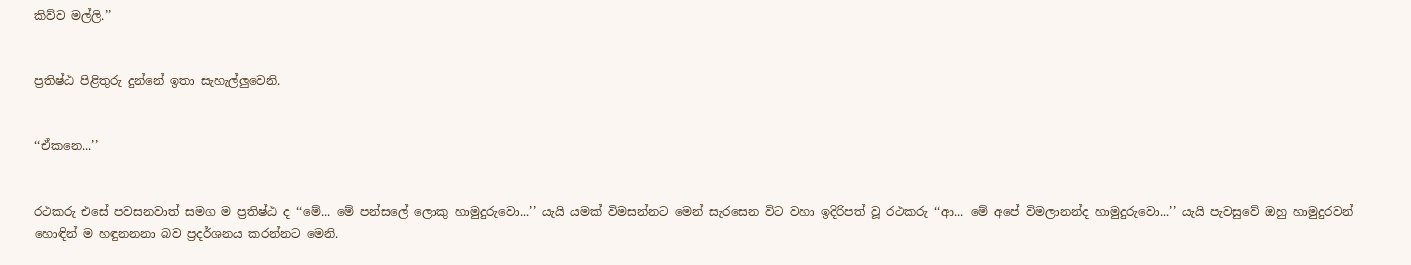කිව්ව මල්ලි.’’


ප්‍රතිෂ්ඨ පිළිතුරු දුන්නේ ඉතා සැහැල්ලුවෙනි.


‘‘ඒකනෙ...’’


රථකරු එසේ පවසනවාත් සමග ම ප්‍රතිෂ්ඨ ද ‘‘මේ... මේ පන්සලේ ලොකු හාමුදුරුවො...’’ යැයි යමක් විමසන්නට මෙන් සැරසෙන විට වහා ඉදිරිපත් වූ රථකරු ‘‘ආ... මේ අපේ විමලානන්ද හාමුදුරුවො...’’ යැයි පැවසුවේ ඔහු හාමුදුරවන් හොඳින් ම හඳුනනනා බව ප්‍රදර්ශනය කරන්නට මෙනි.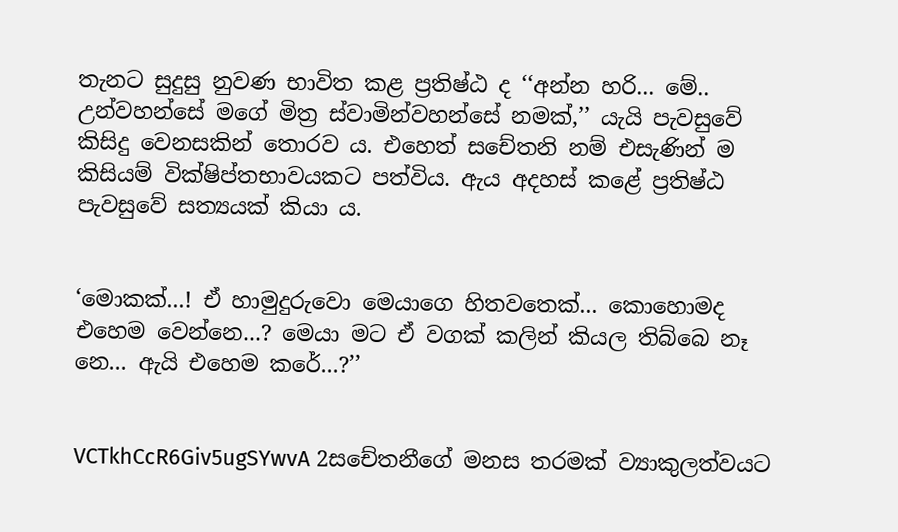තැනට සුදුසු නුවණ භාවිත කළ ප්‍රතිෂ්ඨ ද ‘‘අන්න හරි... මේ.. උන්වහන්සේ මගේ මිත්‍ර ස්වාමින්වහන්සේ නමක්,’’ යැයි පැවසුවේ කිසිදු වෙනසකින් තොරව ය. එහෙත් සචේතනි නම් එසැණින් ම කිසියම් වික්ෂිප්තභාවයකට පත්විය. ඇය අදහස් කළේ ප්‍රතිෂ්ඨ පැවසුවේ සත්‍යයක් කියා ය.


‘මොකක්...! ඒ හාමුදුරුවො මෙයාගෙ හිතවතෙක්... කොහොමද එහෙම වෙන්නෙ...? මෙයා මට ඒ වගක් කලින් කියල තිබ්බෙ නෑ නෙ... ඇයි එහෙම කරේ...?’’


VCTkhCcR6Giv5ugSYwvA 2සචේතනීගේ මනස තරමක් ව්‍යාකුලත්වයට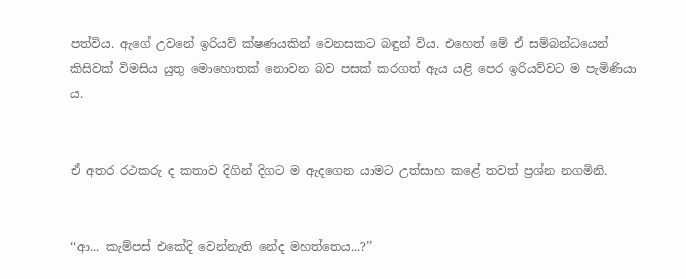පත්විය. ඇගේ උවනේ ඉරියව් ක්ෂණයකින් වෙනසකට බඳුන් විය. එහෙත් මේ ඒ සම්බන්ධයෙන් කිසිවක් විමසිය යුතු මොහොතක් නොවන බව පසක් කරගත් ඇය යළි පෙර ඉරියව්වට ම පැමිණියා ය.


ඒ අතර රථකරු ද කතාව දිගින් දිගට ම ඇදගෙන යාමට උත්සාහ කළේ තවත් ප්‍රශ්න නගමිනි.


‘‘ආ... කැම්පස් එකේදි වෙන්නැති නේද මහත්තෙය...?’’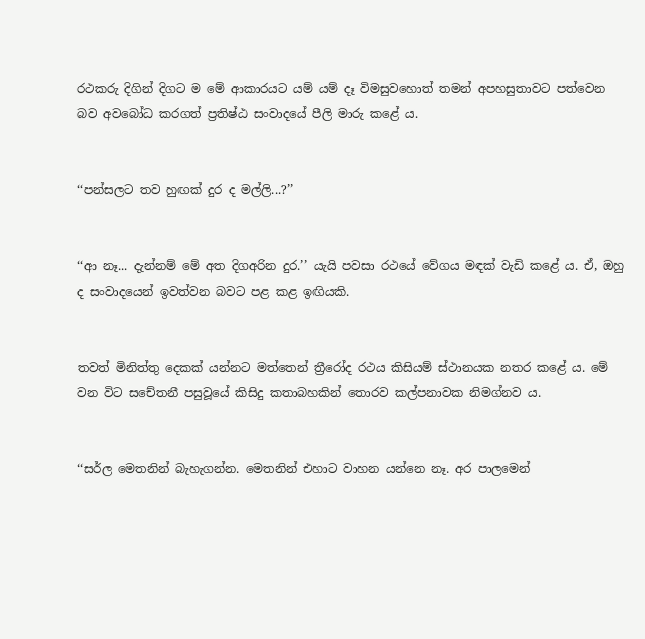රථකරු දිගින් දිගට ම මේ ආකාරයට යම් යම් දෑ විමසුවහොත් තමන් අපහසුතාවට පත්වෙන බව අවබෝධ කරගත් ප්‍රතිෂ්ඨ සංවාදයේ පීලි මාරු කළේ ය.


‘‘පන්සලට තව හුඟක් දුර ද මල්ලි...?’’


‘‘ආ නෑ... දැන්නම් මේ අත දිගඅරින දුර.’’ යැයි පවසා රථයේ වේගය මඳක් වැඩි කළේ ය. ඒ, ඔහු ද සංවාදයෙන් ඉවත්වන බවට පළ කළ ඉඟියකි.


තවත් මිනිත්තු දෙකක් යන්නට මත්තෙන් ත්‍රීරෝද රථය කිසියම් ස්ථානයක නතර කළේ ය. මේ වන විට සචේතනී පසුවූයේ කිසිදු කතාබහකින් තොරව කල්පනාවක නිමග්නව ය.


‘‘සර්ල මෙතනින් බැහැගන්න. මෙතනින් එහාට වාහන යන්නෙ නෑ. අර පාලමෙන්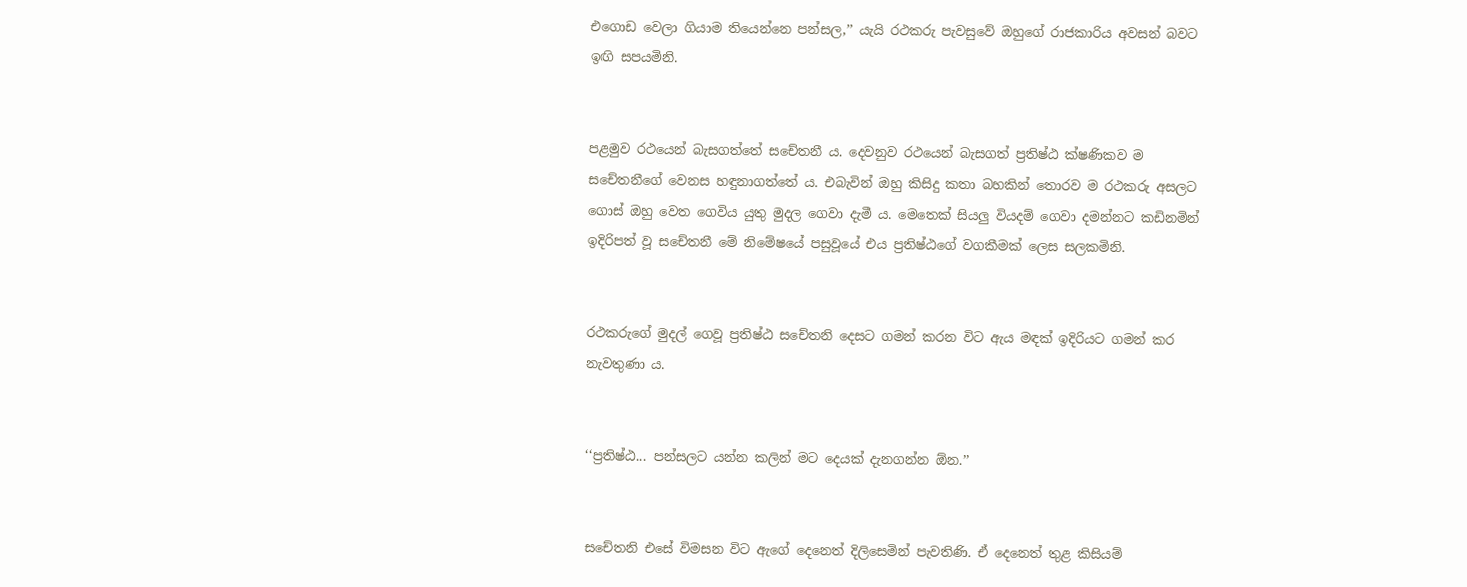එගොඩ වෙලා ගියාම තියෙන්නෙ පන්සල,’’ යැයි රථකරු පැවසුවේ ඔහුගේ රාජකාරිය අවසන් බවට ඉඟි සපයමිනි.


පළමුව රථයෙන් බැසගත්තේ සචේතනී ය. දෙවනුව රථයෙන් බැසගත් ප්‍රතිෂ්ඨ ක්ෂණිකව ම සචේතනීගේ වෙනස හඳුනාගත්තේ ය. එබැවින් ඔහු කිසිදු කතා බහකින් තොරව ම රථකරු අසලට ගොස් ඔහු වෙත ගෙවිය යුතු මුදල ගෙවා දැමී ය. මෙතෙක් සියලු වියදම් ගෙවා දමන්නට කඩිනමින් ඉදිරිපත් වූ සචේතනී මේ නිමේෂයේ පසුවූයේ එය ප්‍රතිෂ්ඨගේ වගකීමක් ලෙස සලකමිනි.


රථකරුගේ මුදල් ගෙවූ ප්‍රතිෂ්ඨ සචේතනි දෙසට ගමන් කරන විට ඇය මඳක් ඉදිරියට ගමන් කර නැවතුණා ය.


‘‘ප්‍රතිෂ්ඨ... පන්සලට යන්න කලින් මට දෙයක් දැනගන්න ඕන.’’


සචේතනි එසේ විමසන විට ඇගේ දෙනෙත් දිලිසෙමින් පැවතිණි. ඒ දෙනෙත් තුළ කිසියම්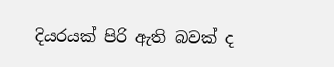දියරයක් පිරි ඇති බවක් ද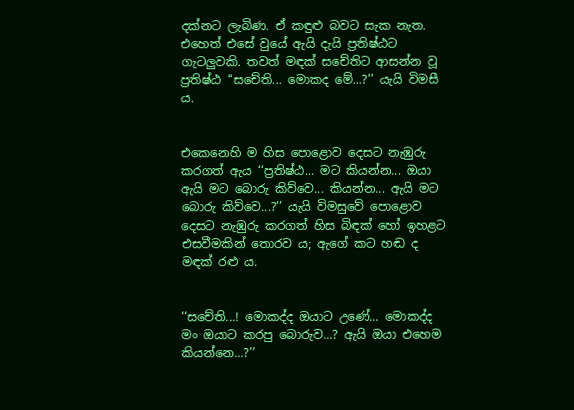දක්නට ලැබිණ. ඒ කඳුළු බවට සැක නැත. එහෙත් එසේ වුයේ ඇයි දැයි ප්‍රතිෂ්ඨට ගැටලුවකි. තවත් මඳක් සචේතිට ආසන්න වූ ප්‍රතිෂ්ඨ ‘‘සචේති... මොකද මේ...?’’ යැයි විමසී ය.


එකෙනෙහි ම හිස පොළොව දෙසට නැඹුරු කරගත් ඇය ‘‘ප්‍රතිෂ්ඨ... මට කියන්න... ඔයා ඇයි මට බොරු කිව්වෙ... කියන්න... ඇයි මට බොරු කිව්වෙ...?’’ යැයි විමසුවේ පොළොව දෙසට නැඹුරු කරගත් හිස බිඳක් හෝ ඉහළට එසවීමකින් තොරව ය; ඇගේ කට හඬ ද මඳක් රළු ය.


‘‘සචේති...! මොකද්ද ඔයාට උණේ... මොකද්ද මං ඔයාට කරපු බොරුව...? ඇයි ඔයා එහෙම කියන්නෙ...?’’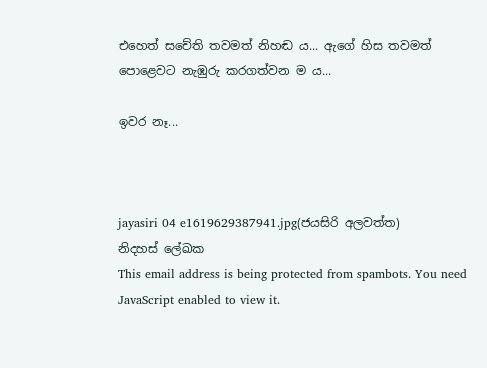එහෙත් සචේති තවමත් නිහඬ ය... ඇගේ හිස තවමත් පොළෙවට නැඹුරු කරගත්වන ම ය...

ඉවර නෑ...



jayasiri 04 e1619629387941.jpg(ජයසිරි අලවත්ත)
නිදහස් ලේඛක
This email address is being protected from spambots. You need JavaScript enabled to view it.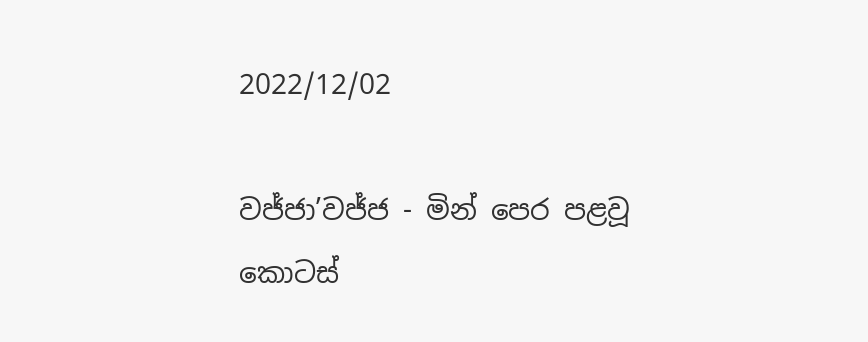2022/12/02

වජ්ජා’වජ්ජ - මින් පෙර පළවූ කොටස්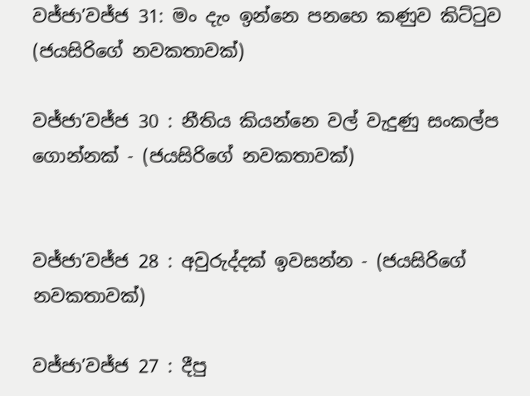වජ්ජා’වජ්ජ 31: මං දැං ඉන්නෙ පනහෙ කණුව කිට්ටුව (ජයසිරිගේ නවකතාවක්)

වජ්ජා’වජ්ජ 30 : නීතිය කියන්නෙ වල් වැදුණු සංකල්ප ගොන්නක් - (ජයසිරිගේ නවකතාවක්)


වජ්ජා’වජ්ජ 28 : අවුරුද්දක් ඉවසන්න - (ජයසිරිගේ නවකතාවක්)

වජ්ජා’වජ්ජ 27 : දීපු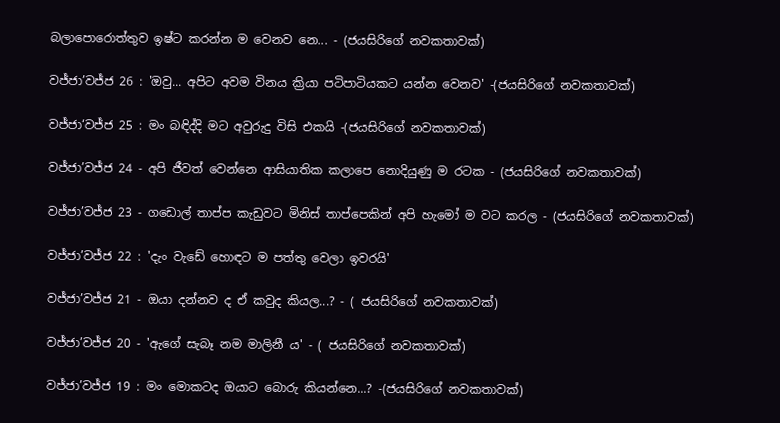බලාපොරොත්තුව ඉෂ්ට කරන්න ම වෙනව නෙ... - (ජයසිරිගේ නවකතාවක්)

වජ්ජා’වජ්ජ 26 : 'ඔවු... අපිට අවම විනය ක්‍රියා පටිපාටියකට යන්න වෙනව' -(ජයසිරිගේ නවකතාවක්)

වජ්ජා‘වජ්ජ 25 : මං බඳිද්දි මට අවුරුදු විසි එකයි -(ජයසිරිගේ නවකතාවක්)

වජ්ජා’වජ්ජ 24 - අපි ජීවත් වෙන්නෙ ආසියාතික කලාපෙ නොදියුණු ම රටක - (ජයසිරිගේ නවකතාවක්)

වජ්ජා’වජ්ජ 23 - ගඩොල් තාප්ප කැඩුවට මිනිස් තාප්පෙකින් අපි හැමෝ ම වට කරල - (ජයසිරිගේ නවකතාවක්)

වජ්ජා’වජ්ජ 22 : 'දැං වැඩේ හොඳට ම පත්තු වෙලා ඉවරයි'

වජ්ජා’වජ්ජ 21 - ඔයා දන්නව ද ඒ කවුද කියල...? - ( ජයසිරිගේ නවකතාවක්)

වජ්ජා’වජ්ජ 20 - 'ඇගේ සැබෑ නම මාලිනී ය' - ( ජයසිරිගේ නවකතාවක්)

වජ්ජා’වජ්ජ 19 : මං මොකටද ඔයාට බොරු කියන්නෙ...? -(ජයසිරිගේ නවකතාවක්)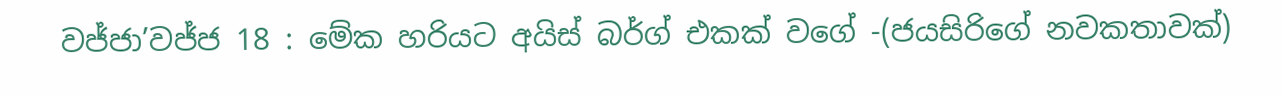වජ්ජා’වජ්ජ 18 : මේක හරියට අයිස් බර්ග් එකක් වගේ -(ජයසිරිගේ නවකතාවක්)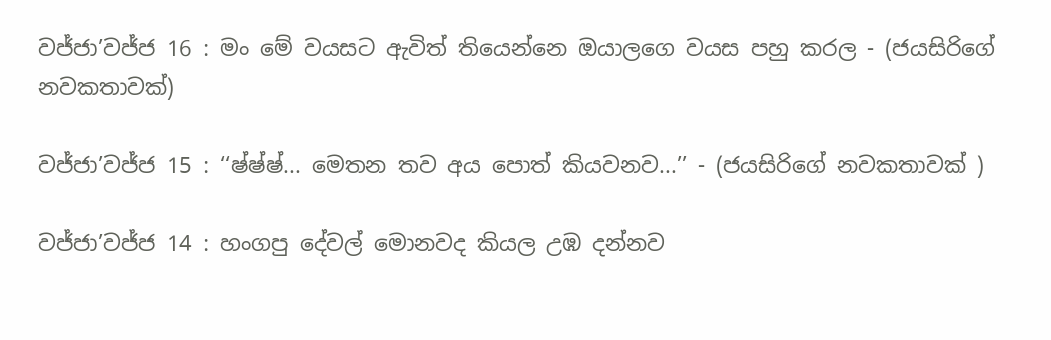වජ්ජා’වජ්ජ 16 : මං මේ වයසට ඇවිත් තියෙන්නෙ ඔයාලගෙ වයස පහු කරල - (ජයසිරිගේ නවකතාවක්)

වජ්ජා’වජ්ජ 15 : ‘‘ෂ්ෂ්ෂ්... මෙතන තව අය පොත් කියවනව...’’ - (ජයසිරිගේ නවකතාවක් )

වජ්ජා’වජ්ජ 14 : හංගපු දේවල් මොනවද කියල උඹ දන්නව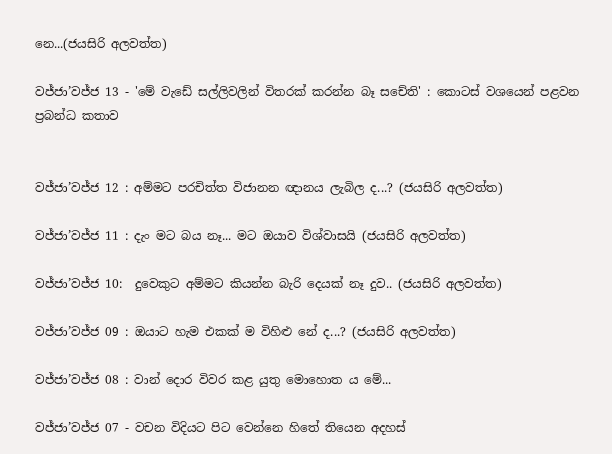නෙ...(ජයසිරි අලවත්ත)

වජ්ජා’වජ්ජ 13 - 'මේ වැඩේ සල්ලිවලින් විතරක් කරන්න බෑ සචේති' : කොටස් වශයෙන් පළවන ප්‍රබන්ධ කතාව


වජ්ජා’වජ්ජ 12 : අම්මට පරචිත්ත විජානන ඥානය ලැබිල ද...? (ජයසිරි අලවත්ත)

වජ්ජා’වජ්ජ 11 : දැං මට බය නෑ... මට ඔයාව විශ්වාසයි (ජයසිරි අලවත්ත)

වජ්ජා’වජ්ජ 10:  දුවෙකුට අම්මට කියන්න බැරි දෙයක් නෑ දුව.. (ජයසිරි අලවත්ත)

වජ්ජා’වජ්ජ 09 : ඔයාට හැම එකක් ම විහිළු නේ ද...? (ජයසිරි අලවත්ත)

වජ්ජා’වජ්ජ 08 : වාන් දොර විවර කළ යුතු මොහොත ය මේ...

වජ්ජා’වජ්ජ 07 - වචන විදියට පිට වෙන්නෙ හිතේ තියෙන අදහස්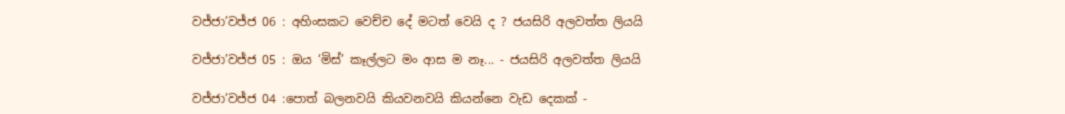වජ්ජා’වජ්ජ 06 : අහිංසකට වෙච්ච දේ මටත් වෙයි ද ? ජයසිරි අලවත්ත ලියයි

වජ්ජා’වජ්ජ 05 : ඔය ‘මිස්’ කෑල්ලට මං ආස ම නෑ... - ජයසිරි අලවත්ත ලියයි

වජ්ජා’වජ්ජ 04 :පොත් බලනවයි කියවනවයි කියන්නෙ වැඩ දෙකක් -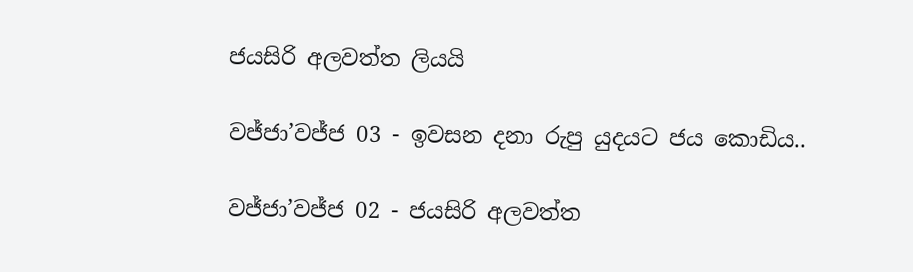ජයසිරි අලවත්ත ලියයි

වජ්ජා’වජ්ජ 03 - ඉවසන දනා රුපු යුදයට ජය කොඩිය..

වජ්ජා’වජ්ජ 02 - ජයසිරි අලවත්ත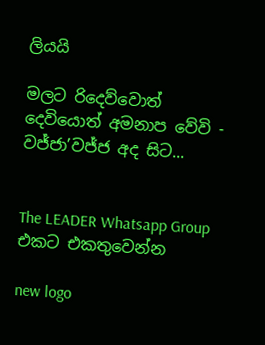ලියයි

මලට රිදෙව්වොත් දෙවියොත් අමනාප වේවි - වජ්ජා’වජ්ජ අද සිට...


The LEADER Whatsapp Group එකට එකතුවෙන්න

new logo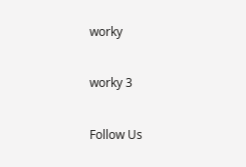worky

worky 3

Follow Us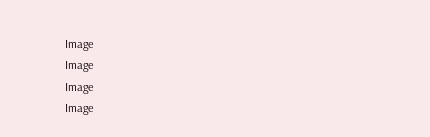Image
Image
Image
Image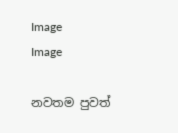Image
Image

නවතම පුවත්